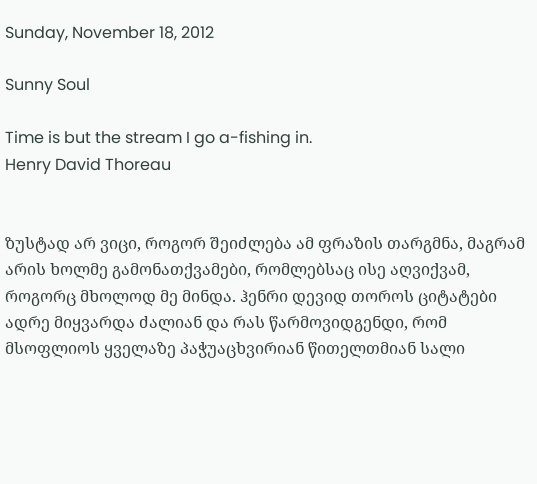Sunday, November 18, 2012

Sunny Soul

Time is but the stream I go a-fishing in.
Henry David Thoreau


ზუსტად არ ვიცი, როგორ შეიძლება ამ ფრაზის თარგმნა, მაგრამ არის ხოლმე გამონათქვამები, რომლებსაც ისე აღვიქვამ, როგორც მხოლოდ მე მინდა. ჰენრი დევიდ თოროს ციტატები ადრე მიყვარდა ძალიან და რას წარმოვიდგენდი, რომ მსოფლიოს ყველაზე პაჭუაცხვირიან წითელთმიან სალი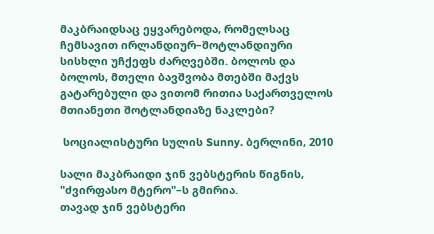მაკბრაიდსაც ეყვარებოდა, რომელსაც ჩემსავით ირლანდიურ–შოტლანდიური სისხლი უჩქეფს ძარღვებში. ბოლოს და ბოლოს, მთელი ბავშვობა მთებში მაქვს გატარებული და ვითომ რითია საქართველოს მთიანეთი შოტლანდიაზე ნაკლები?

 სოციალისტური სულის Sunny. ბერლინი, 2010

სალი მაკბრაიდი ჯინ ვებსტერის წიგნის, "ძვირფასო მტერო"–ს გმირია.
თავად ჯინ ვებსტერი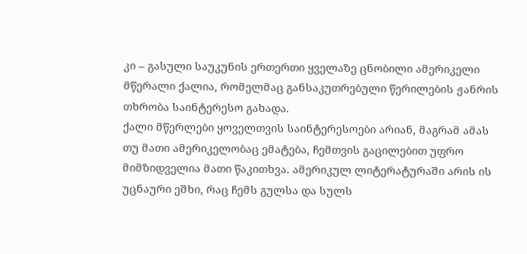კი – გასული საუკუნის ერთერთი ყველაზე ცნობილი ამერიკელი მწერალი ქალია, რომელმაც განსაკუთრებული წერილების ჟანრის თხრობა საინტერესო გახადა.
ქალი მწერლები ყოველთვის საინტერესოები არიან, მაგრამ ამას თუ მათი ამერიკელობაც ემატება, ჩემთვის გაცილებით უფრო მიმზიდველია მათი წაკითხვა. ამერიკულ ლიტერატურაში არის ის უცნაური ეშხი, რაც ჩემს გულსა და სულს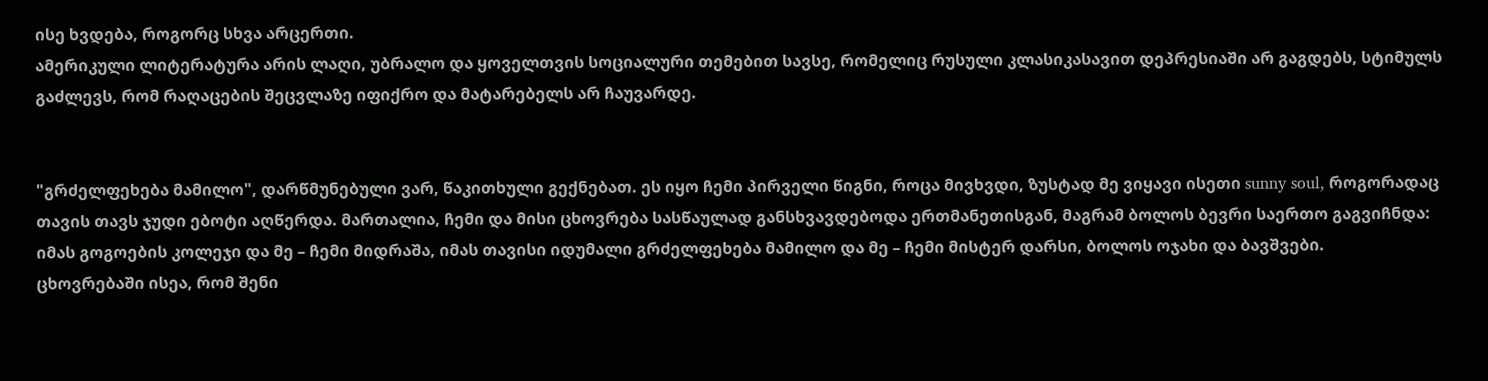ისე ხვდება, როგორც სხვა არცერთი.
ამერიკული ლიტერატურა არის ლაღი, უბრალო და ყოველთვის სოციალური თემებით სავსე, რომელიც რუსული კლასიკასავით დეპრესიაში არ გაგდებს, სტიმულს გაძლევს, რომ რაღაცების შეცვლაზე იფიქრო და მატარებელს არ ჩაუვარდე.


"გრძელფეხება მამილო", დარწმუნებული ვარ, წაკითხული გექნებათ. ეს იყო ჩემი პირველი წიგნი, როცა მივხვდი, ზუსტად მე ვიყავი ისეთი sunny soul, როგორადაც თავის თავს ჯუდი ებოტი აღწერდა. მართალია, ჩემი და მისი ცხოვრება სასწაულად განსხვავდებოდა ერთმანეთისგან, მაგრამ ბოლოს ბევრი საერთო გაგვიჩნდა: იმას გოგოების კოლეჯი და მე – ჩემი მიდრაშა, იმას თავისი იდუმალი გრძელფეხება მამილო და მე – ჩემი მისტერ დარსი, ბოლოს ოჯახი და ბავშვები.
ცხოვრებაში ისეა, რომ შენი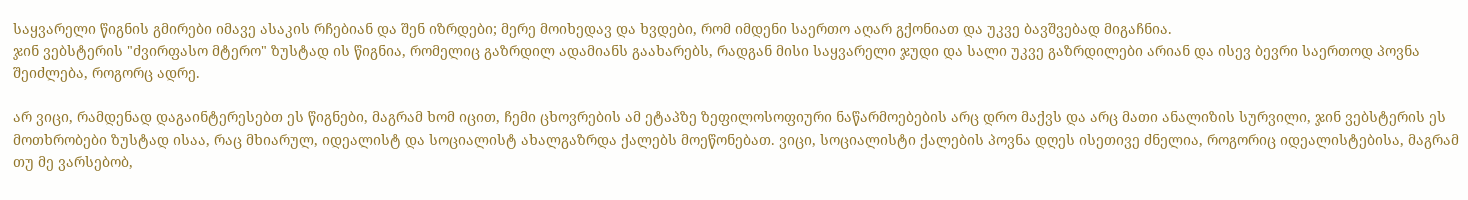საყვარელი წიგნის გმირები იმავე ასაკის რჩებიან და შენ იზრდები; მერე მოიხედავ და ხვდები, რომ იმდენი საერთო აღარ გქონიათ და უკვე ბავშვებად მიგაჩნია.
ჯინ ვებსტერის "ძვირფასო მტერო" ზუსტად ის წიგნია, რომელიც გაზრდილ ადამიანს გაახარებს, რადგან მისი საყვარელი ჯუდი და სალი უკვე გაზრდილები არიან და ისევ ბევრი საერთოდ პოვნა შეიძლება, როგორც ადრე.

არ ვიცი, რამდენად დაგაინტერესებთ ეს წიგნები, მაგრამ ხომ იცით, ჩემი ცხოვრების ამ ეტაპზე ზეფილოსოფიური ნაწარმოებების არც დრო მაქვს და არც მათი ანალიზის სურვილი, ჯინ ვებსტერის ეს მოთხრობები ზუსტად ისაა, რაც მხიარულ, იდეალისტ და სოციალისტ ახალგაზრდა ქალებს მოეწონებათ. ვიცი, სოციალისტი ქალების პოვნა დღეს ისეთივე ძნელია, როგორიც იდეალისტებისა, მაგრამ თუ მე ვარსებობ,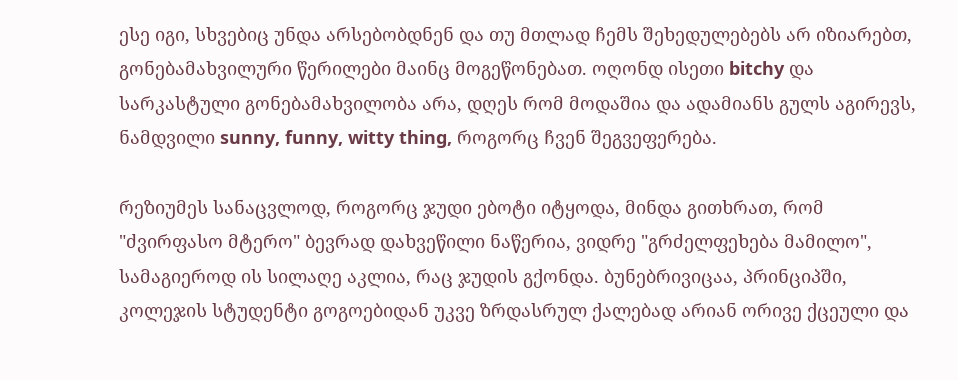ესე იგი, სხვებიც უნდა არსებობდნენ და თუ მთლად ჩემს შეხედულებებს არ იზიარებთ, გონებამახვილური წერილები მაინც მოგეწონებათ. ოღონდ ისეთი bitchy და სარკასტული გონებამახვილობა არა, დღეს რომ მოდაშია და ადამიანს გულს აგირევს, ნამდვილი sunny, funny, witty thing, როგორც ჩვენ შეგვეფერება.

რეზიუმეს სანაცვლოდ, როგორც ჯუდი ებოტი იტყოდა, მინდა გითხრათ, რომ "ძვირფასო მტერო" ბევრად დახვეწილი ნაწერია, ვიდრე "გრძელფეხება მამილო", სამაგიეროდ ის სილაღე აკლია, რაც ჯუდის გქონდა. ბუნებრივიცაა, პრინციპში, კოლეჯის სტუდენტი გოგოებიდან უკვე ზრდასრულ ქალებად არიან ორივე ქცეული და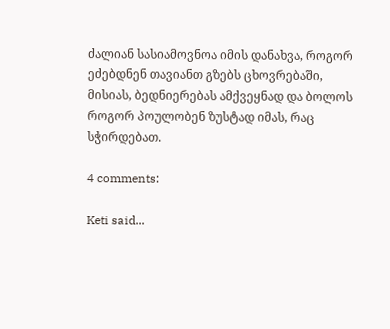ძალიან სასიამოვნოა იმის დანახვა, როგორ ეძებდნენ თავიანთ გზებს ცხოვრებაში, მისიას, ბედნიერებას ამქვეყნად და ბოლოს როგორ პოულობენ ზუსტად იმას, რაც სჭირდებათ.

4 comments:

Keti said...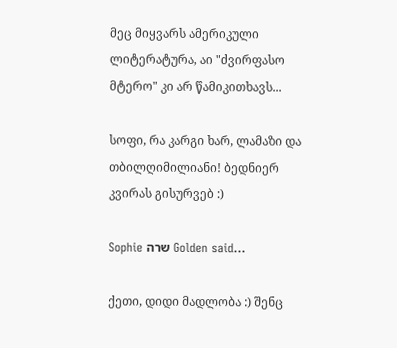მეც მიყვარს ამერიკული ლიტერატურა, აი "ძვირფასო მტერო" კი არ წამიკითხავს...

სოფი, რა კარგი ხარ, ლამაზი და თბილღიმილიანი! ბედნიერ კვირას გისურვებ :)

Sophie שרה Golden said...

ქეთი, დიდი მადლობა :) შენც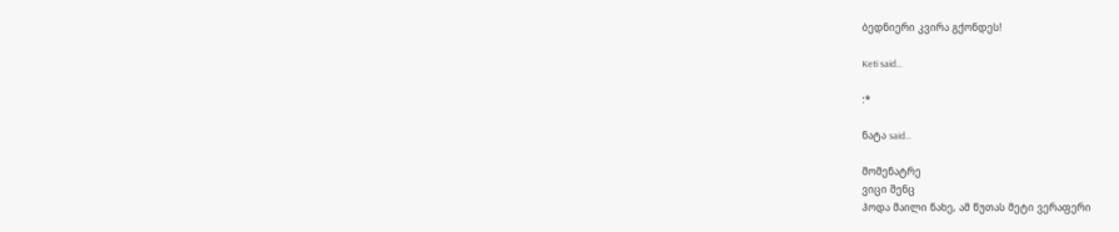ბედნიერი კვირა გქონდეს!

Keti said...

:*

ნატა said...

მომენატრე
ვიცი შენც
ჰოდა მაილი ნახე, ამ წუთას მეტი ვერაფერი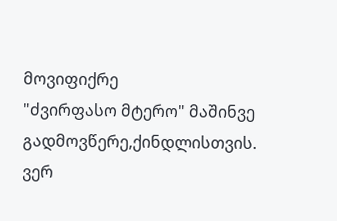მოვიფიქრე
"ძვირფასო მტერო" მაშინვე გადმოვწერე,ქინდლისთვის. ვერ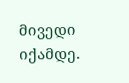მივედი იქამდე.